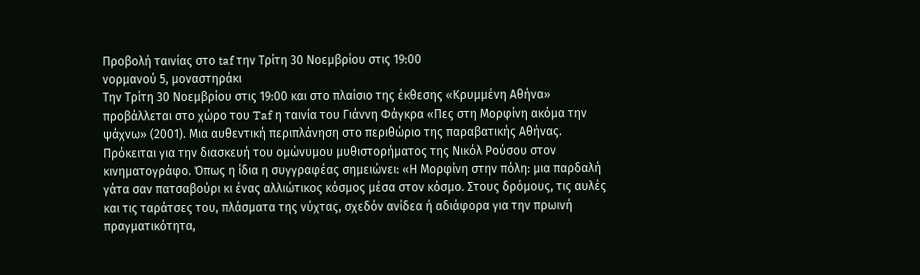Προβολή ταινίας στο taf την Τρίτη 30 Νοεμβρίου στις 19:00
νορμανού 5, μοναστηράκι
Την Τρίτη 30 Νοεμβρίου στις 19:00 και στο πλαίσιο της έκθεσης «Κρυμμένη Αθήνα» προβάλλεται στο χώρο του Taf η ταινία του Γιάννη Φάγκρα «Πες στη Μορφίνη ακόμα την ψάχνω» (2001). Μια αυθεντική περιπλάνηση στο περιθώριο της παραβατικής Αθήνας.
Πρόκειται για την διασκευή του ομώνυμου μυθιστορήματος της Νικόλ Ρούσου στον κινηματογράφο. Όπως η ίδια η συγγραφέας σημειώνει: «Η Μορφίνη στην πόλη: μια παρδαλή γάτα σαν πατσαβούρι κι ένας αλλιώτικος κόσμος μέσα στον κόσμο. Στους δρόμους, τις αυλές και τις ταράτσες του, πλάσματα της νύχτας, σχεδόν ανίδεα ή αδιάφορα για την πρωινή πραγματικότητα,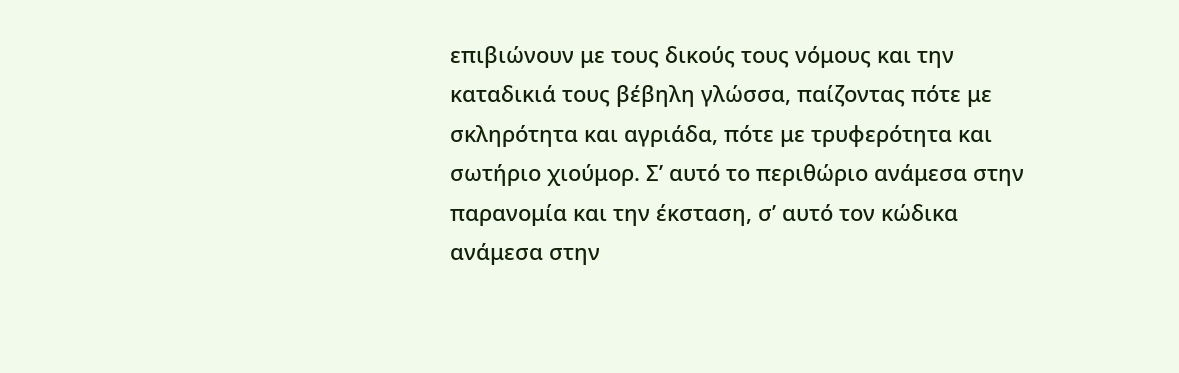επιβιώνουν με τους δικούς τους νόμους και την καταδικιά τους βέβηλη γλώσσα, παίζοντας πότε με σκληρότητα και αγριάδα, πότε με τρυφερότητα και σωτήριο χιούμορ. Σ’ αυτό το περιθώριο ανάμεσα στην παρανομία και την έκσταση, σ’ αυτό τον κώδικα ανάμεσα στην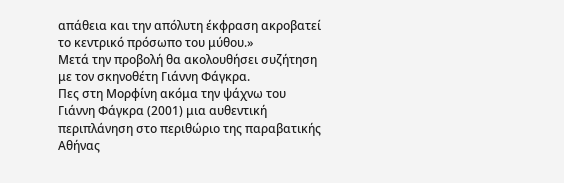απάθεια και την απόλυτη έκφραση ακροβατεί το κεντρικό πρόσωπο του μύθου.»
Μετά την προβολή θα ακολουθήσει συζήτηση με τον σκηνοθέτη Γιάννη Φάγκρα.
Πες στη Μορφίνη ακόμα την ψάχνω του Γιάννη Φάγκρα (2001) μια αυθεντική περιπλάνηση στο περιθώριο της παραβατικής Αθήνας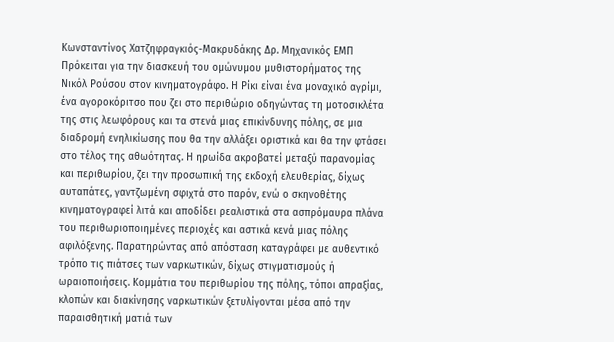Κωνσταντίνος Χατζηφραγκιός-Μακρυδάκης Δρ. Μηχανικός ΕΜΠ
Πρόκειται για την διασκευή του ομώνυμου μυθιστορήματος της Νικόλ Ρούσου στον κινηματογράφο. Η Ρίκι είναι ένα μοναχικό αγρίμι, ένα αγοροκόριτσο που ζει στο περιθώριο οδηγώντας τη μοτοσικλέτα της στις λεωφόρους και τα στενά μιας επικίνδυνης πόλης, σε μια διαδρομή ενηλικίωσης που θα την αλλάξει οριστικά και θα την φτάσει στο τέλος της αθωότητας. Η ηρωίδα ακροβατεί μεταξύ παρανομίας και περιθωρίου, ζει την προσωπική της εκδοχή ελευθερίας, δίχως αυταπάτες, γαντζωμένη σφιχτά στο παρόν, ενώ ο σκηνοθέτης κινηματογραφεί λιτά και αποδίδει ρεαλιστικά στα ασπρόμαυρα πλάνα του περιθωριοποιημένες περιοχές και αστικά κενά μιας πόλης αφιλόξενης. Παρατηρώντας από απόσταση καταγράφει με αυθεντικό τρόπο τις πιάτσες των ναρκωτικών, δίχως στιγματισμούς ή ωραιοποιήσεις. Κομμάτια του περιθωρίου της πόλης, τόποι απραξίας, κλοπών και διακίνησης ναρκωτικών ξετυλίγονται μέσα από την παραισθητική ματιά των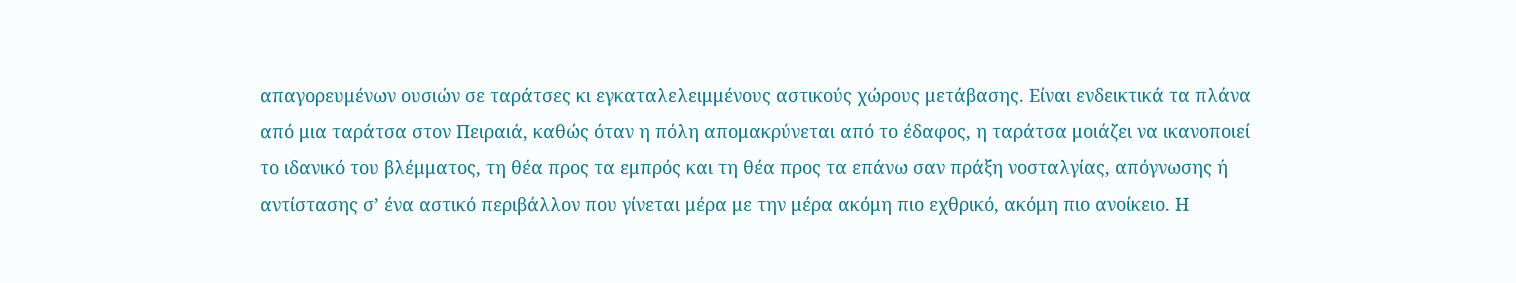απαγορευμένων ουσιών σε ταράτσες κι εγκαταλελειμμένους αστικούς χώρους μετάβασης. Είναι ενδεικτικά τα πλάνα από μια ταράτσα στον Πειραιά, καθώς όταν η πόλη απομακρύνεται από το έδαφος, η ταράτσα μοιάζει να ικανοποιεί το ιδανικό του βλέμματος, τη θέα προς τα εμπρός και τη θέα προς τα επάνω σαν πράξη νοσταλγίας, απόγνωσης ή αντίστασης σ’ ένα αστικό περιβάλλον που γίνεται μέρα με την μέρα ακόμη πιο εχθρικό, ακόμη πιο ανοίκειο. Η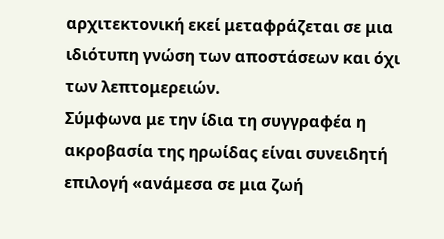αρχιτεκτονική εκεί μεταφράζεται σε μια ιδιότυπη γνώση των αποστάσεων και όχι των λεπτομερειών.
Σύμφωνα με την ίδια τη συγγραφέα η ακροβασία της ηρωίδας είναι συνειδητή επιλογή «ανάμεσα σε μια ζωή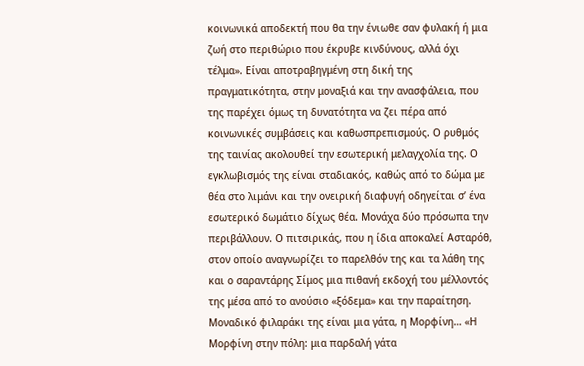κοινωνικά αποδεκτή που θα την ένιωθε σαν φυλακή ή μια ζωή στο περιθώριο που έκρυβε κινδύνους, αλλά όχι τέλμα». Είναι αποτραβηγμένη στη δική της πραγματικότητα, στην μοναξιά και την ανασφάλεια, που της παρέχει όμως τη δυνατότητα να ζει πέρα από κοινωνικές συμβάσεις και καθωσπρεπισμούς. Ο ρυθμός της ταινίας ακολουθεί την εσωτερική μελαγχολία της. Ο εγκλωβισμός της είναι σταδιακός, καθώς από το δώμα με θέα στο λιμάνι και την ονειρική διαφυγή οδηγείται σ’ ένα εσωτερικό δωμάτιο δίχως θέα. Μονάχα δύο πρόσωπα την περιβάλλουν. Ο πιτσιρικάς, που η ίδια αποκαλεί Ασταρόθ, στον οποίο αναγνωρίζει το παρελθόν της και τα λάθη της και ο σαραντάρης Σίμος μια πιθανή εκδοχή του μέλλοντός της μέσα από το ανούσιο «ξόδεμα» και την παραίτηση.
Μοναδικό φιλαράκι της είναι μια γάτα, η Μορφίνη… «Η Μορφίνη στην πόλη: μια παρδαλή γάτα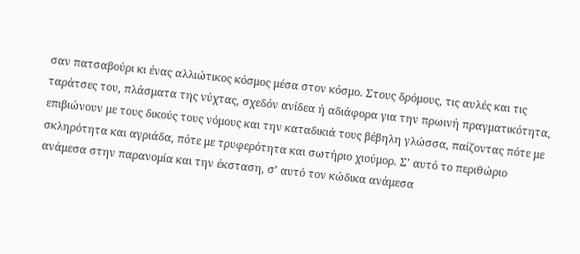σαν πατσαβούρι κι ένας αλλιώτικος κόσμος μέσα στον κόσμο. Στους δρόμους, τις αυλές και τις ταράτσες του, πλάσματα της νύχτας, σχεδόν ανίδεα ή αδιάφορα για την πρωινή πραγματικότητα, επιβιώνουν με τους δικούς τους νόμους και την καταδικιά τους βέβηλη γλώσσα, παίζοντας πότε με σκληρότητα και αγριάδα, πότε με τρυφερότητα και σωτήριο χιούμορ. Σ’ αυτό το περιθώριο ανάμεσα στην παρανομία και την έκσταση, σ’ αυτό τον κώδικα ανάμεσα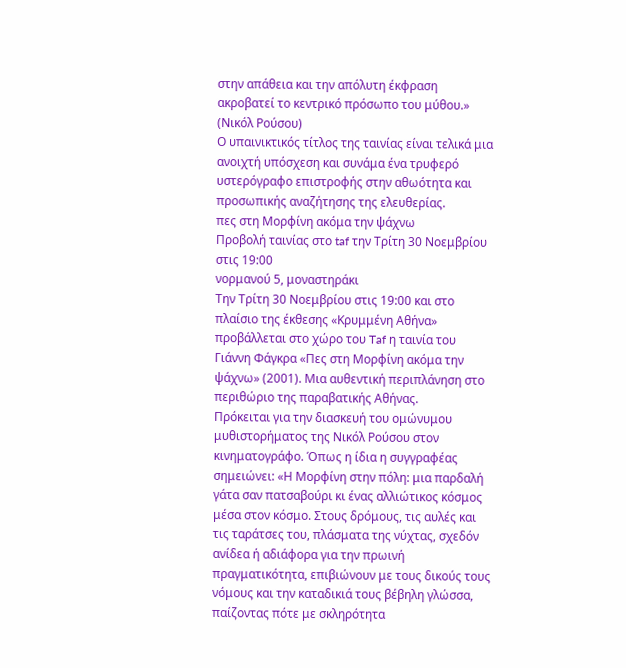στην απάθεια και την απόλυτη έκφραση ακροβατεί το κεντρικό πρόσωπο του μύθου.» (Νικόλ Ρούσου)
Ο υπαινικτικός τίτλος της ταινίας είναι τελικά μια ανοιχτή υπόσχεση και συνάμα ένα τρυφερό υστερόγραφο επιστροφής στην αθωότητα και προσωπικής αναζήτησης της ελευθερίας.
πες στη Μορφίνη ακόμα την ψάχνω
Προβολή ταινίας στο taf την Τρίτη 30 Νοεμβρίου στις 19:00
νορμανού 5, μοναστηράκι
Την Τρίτη 30 Νοεμβρίου στις 19:00 και στο πλαίσιο της έκθεσης «Κρυμμένη Αθήνα» προβάλλεται στο χώρο του Taf η ταινία του Γιάννη Φάγκρα «Πες στη Μορφίνη ακόμα την ψάχνω» (2001). Μια αυθεντική περιπλάνηση στο περιθώριο της παραβατικής Αθήνας.
Πρόκειται για την διασκευή του ομώνυμου μυθιστορήματος της Νικόλ Ρούσου στον κινηματογράφο. Όπως η ίδια η συγγραφέας σημειώνει: «Η Μορφίνη στην πόλη: μια παρδαλή γάτα σαν πατσαβούρι κι ένας αλλιώτικος κόσμος μέσα στον κόσμο. Στους δρόμους, τις αυλές και τις ταράτσες του, πλάσματα της νύχτας, σχεδόν ανίδεα ή αδιάφορα για την πρωινή πραγματικότητα, επιβιώνουν με τους δικούς τους νόμους και την καταδικιά τους βέβηλη γλώσσα, παίζοντας πότε με σκληρότητα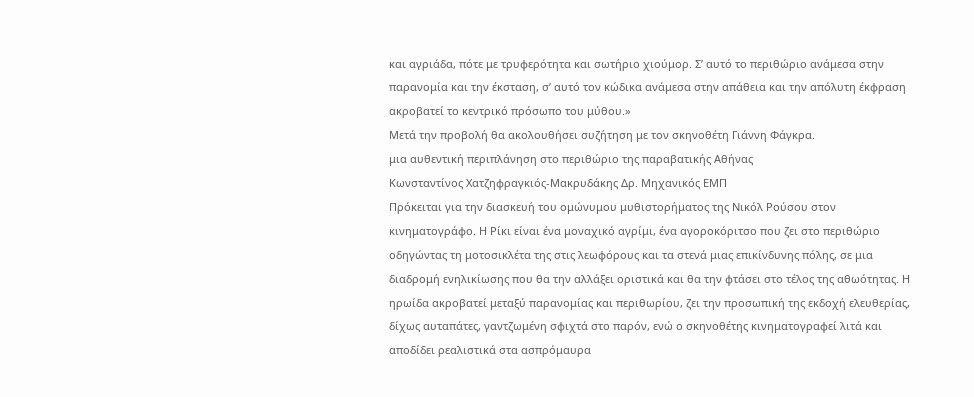και αγριάδα, πότε με τρυφερότητα και σωτήριο χιούμορ. Σ’ αυτό το περιθώριο ανάμεσα στην παρανομία και την έκσταση, σ’ αυτό τον κώδικα ανάμεσα στην απάθεια και την απόλυτη έκφραση ακροβατεί το κεντρικό πρόσωπο του μύθου.»
Μετά την προβολή θα ακολουθήσει συζήτηση με τον σκηνοθέτη Γιάννη Φάγκρα.
μια αυθεντική περιπλάνηση στο περιθώριο της παραβατικής Αθήνας
Κωνσταντίνος Χατζηφραγκιός-Μακρυδάκης Δρ. Μηχανικός ΕΜΠ
Πρόκειται για την διασκευή του ομώνυμου μυθιστορήματος της Νικόλ Ρούσου στον κινηματογράφο. Η Ρίκι είναι ένα μοναχικό αγρίμι, ένα αγοροκόριτσο που ζει στο περιθώριο οδηγώντας τη μοτοσικλέτα της στις λεωφόρους και τα στενά μιας επικίνδυνης πόλης, σε μια διαδρομή ενηλικίωσης που θα την αλλάξει οριστικά και θα την φτάσει στο τέλος της αθωότητας. Η ηρωίδα ακροβατεί μεταξύ παρανομίας και περιθωρίου, ζει την προσωπική της εκδοχή ελευθερίας, δίχως αυταπάτες, γαντζωμένη σφιχτά στο παρόν, ενώ ο σκηνοθέτης κινηματογραφεί λιτά και αποδίδει ρεαλιστικά στα ασπρόμαυρα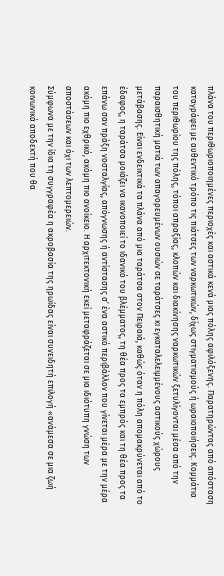πλάνα του περιθωριοποιημένες περιοχές και αστικά κενά μιας πόλης αφιλόξενης. Παρατηρώντας από απόσταση καταγράφει με αυθεντικό τρόπο τις πιάτσες των ναρκωτικών, δίχως στιγματισμούς ή ωραιοποιήσεις. Κομμάτια του περιθωρίου της πόλης, τόποι απραξίας, κλοπών και διακίνησης ναρκωτικών ξετυλίγονται μέσα από την παραισθητική ματιά των απαγορευμένων ουσιών σε ταράτσες κι εγκαταλελειμμένους αστικούς χώρους μετάβασης. Είναι ενδεικτικά τα πλάνα από μια ταράτσα στον Πειραιά, καθώς όταν η πόλη απομακρύνεται από το έδαφος, η ταράτσα μοιάζει να ικανοποιεί το ιδανικό του βλέμματος, τη θέα προς τα εμπρός και τη θέα προς τα επάνω σαν πράξη νοσταλγίας, απόγνωσης ή αντίστασης σ’ ένα αστικό περιβάλλον που γίνεται μέρα με την μέρα ακόμη πιο εχθρικό, ακόμη πιο ανοίκειο. Η αρχιτεκτονική εκεί μεταφράζεται σε μια ιδιότυπη γνώση των αποστάσεων και όχι των λεπτομερειών.
Σύμφωνα με την ίδια τη συγγραφέα η ακροβασία της ηρωίδας είναι συνειδητή επιλογή «ανάμεσα σε μια ζωή κοινωνικά αποδεκτή που θα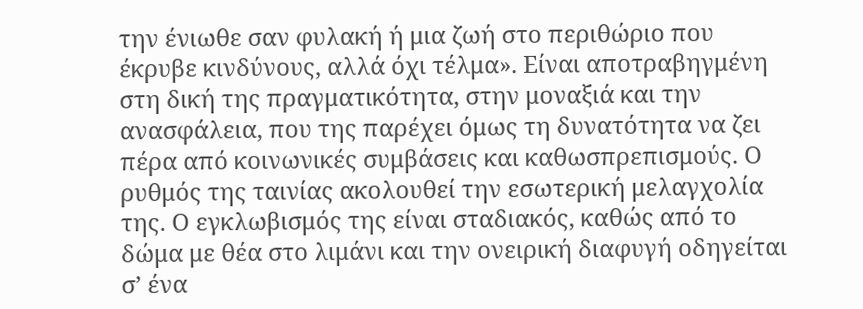την ένιωθε σαν φυλακή ή μια ζωή στο περιθώριο που έκρυβε κινδύνους, αλλά όχι τέλμα». Είναι αποτραβηγμένη στη δική της πραγματικότητα, στην μοναξιά και την ανασφάλεια, που της παρέχει όμως τη δυνατότητα να ζει πέρα από κοινωνικές συμβάσεις και καθωσπρεπισμούς. Ο ρυθμός της ταινίας ακολουθεί την εσωτερική μελαγχολία της. Ο εγκλωβισμός της είναι σταδιακός, καθώς από το δώμα με θέα στο λιμάνι και την ονειρική διαφυγή οδηγείται σ’ ένα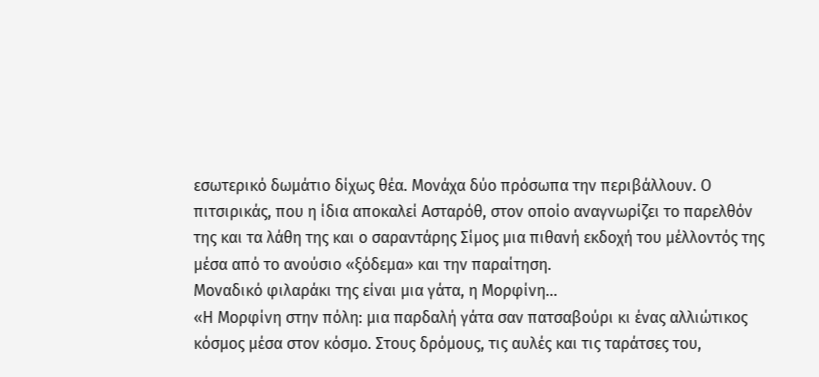εσωτερικό δωμάτιο δίχως θέα. Μονάχα δύο πρόσωπα την περιβάλλουν. Ο πιτσιρικάς, που η ίδια αποκαλεί Ασταρόθ, στον οποίο αναγνωρίζει το παρελθόν της και τα λάθη της και ο σαραντάρης Σίμος μια πιθανή εκδοχή του μέλλοντός της μέσα από το ανούσιο «ξόδεμα» και την παραίτηση.
Μοναδικό φιλαράκι της είναι μια γάτα, η Μορφίνη…
«Η Μορφίνη στην πόλη: μια παρδαλή γάτα σαν πατσαβούρι κι ένας αλλιώτικος κόσμος μέσα στον κόσμο. Στους δρόμους, τις αυλές και τις ταράτσες του,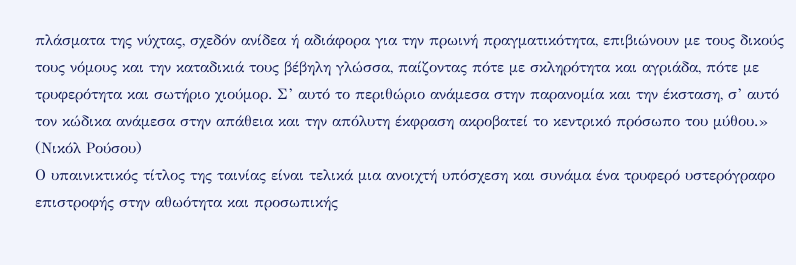πλάσματα της νύχτας, σχεδόν ανίδεα ή αδιάφορα για την πρωινή πραγματικότητα, επιβιώνουν με τους δικούς τους νόμους και την καταδικιά τους βέβηλη γλώσσα, παίζοντας πότε με σκληρότητα και αγριάδα, πότε με τρυφερότητα και σωτήριο χιούμορ. Σ’ αυτό το περιθώριο ανάμεσα στην παρανομία και την έκσταση, σ’ αυτό τον κώδικα ανάμεσα στην απάθεια και την απόλυτη έκφραση ακροβατεί το κεντρικό πρόσωπο του μύθου.» (Νικόλ Ρούσου)
Ο υπαινικτικός τίτλος της ταινίας είναι τελικά μια ανοιχτή υπόσχεση και συνάμα ένα τρυφερό υστερόγραφο επιστροφής στην αθωότητα και προσωπικής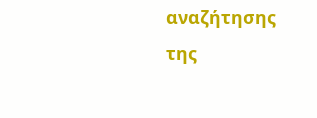αναζήτησης της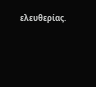ελευθερίας.